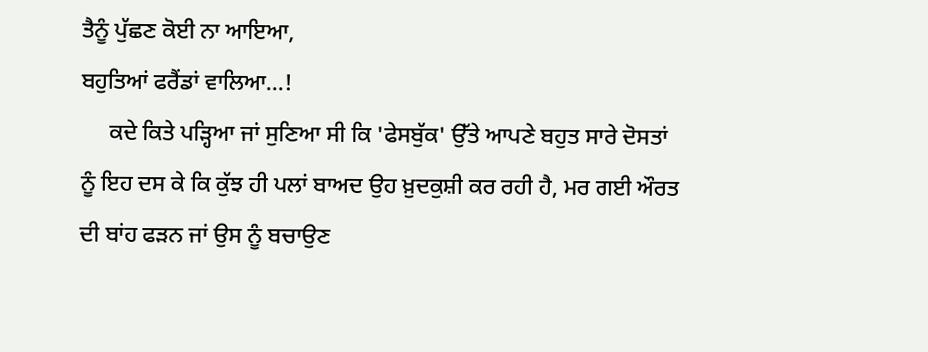ਤੈਨੂੰ ਪੁੱਛਣ ਕੋਈ ਨਾ ਆਇਆ,
ਬਹੁਤਿਆਂ ਫਰੈਂਡਾਂ ਵਾਲਿਆ...!
     ਕਦੇ ਕਿਤੇ ਪੜ੍ਹਿਆ ਜਾਂ ਸੁਣਿਆ ਸੀ ਕਿ 'ਫੇਸਬੁੱਕ' ਉੱਤੇ ਆਪਣੇ ਬਹੁਤ ਸਾਰੇ ਦੋਸਤਾਂ ਨੂੰ ਇਹ ਦਸ ਕੇ ਕਿ ਕੁੱਝ ਹੀ ਪਲਾਂ ਬਾਅਦ ਉਹ ਖ਼ੁਦਕੁਸ਼ੀ ਕਰ ਰਹੀ ਹੈ, ਮਰ ਗਈ ਔਰਤ ਦੀ ਬਾਂਹ ਫੜਨ ਜਾਂ ਉਸ ਨੂੰ ਬਚਾਉਣ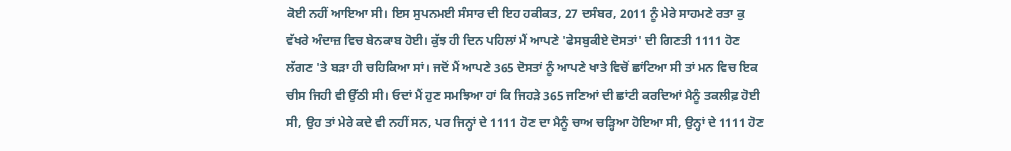ਕੋਈ ਨਹੀਂ ਆਇਆ ਸੀ। ਇਸ ਸੁਪਨਮਈ ਸੰਸਾਰ ਦੀ ਇਹ ਹਕੀਕਤ, 27 ਦਸੰਬਰ, 2011 ਨੂੰ ਮੇਰੇ ਸਾਹਮਣੇ ਰਤਾ ਕੁ ਵੱਖਰੇ ਅੰਦਾਜ਼ ਵਿਚ ਬੇਨਕਾਬ ਹੋਈ। ਕੁੱਝ ਹੀ ਦਿਨ ਪਹਿਲਾਂ ਮੈਂ ਆਪਣੇ 'ਫੇਸਬੁਕੀਏ ਦੋਸਤਾਂ' ਦੀ ਗਿਣਤੀ 1111 ਹੋਣ ਲੱਗਣ 'ਤੇ ਬੜਾ ਹੀ ਚਹਿਕਿਆ ਸਾਂ। ਜਦੋਂ ਮੈਂ ਆਪਣੇ 365 ਦੋਸਤਾਂ ਨੂੰ ਆਪਣੇ ਖਾਤੇ ਵਿਚੋਂ ਛਾਂਟਿਆ ਸੀ ਤਾਂ ਮਨ ਵਿਚ ਇਕ ਚੀਸ ਜਿਹੀ ਵੀ ਉੱਠੀ ਸੀ। ਓਦਾਂ ਮੈਂ ਹੁਣ ਸਮਝਿਆ ਹਾਂ ਕਿ ਜਿਹੜੇ 365 ਜਣਿਆਂ ਦੀ ਛਾਂਟੀ ਕਰਦਿਆਂ ਮੈਨੂੰ ਤਕਲੀਫ਼ ਹੋਈ ਸੀ, ਉਹ ਤਾਂ ਮੇਰੇ ਕਦੇ ਵੀ ਨਹੀਂ ਸਨ, ਪਰ ਜਿਨ੍ਹਾਂ ਦੇ 1111 ਹੋਣ ਦਾ ਮੈਨੂੰ ਚਾਅ ਚੜ੍ਹਿਆ ਹੋਇਆ ਸੀ, ਉਨ੍ਹਾਂ ਦੇ 1111 ਹੋਣ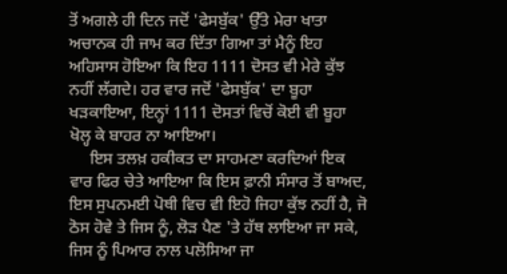ਤੋਂ ਅਗਲੇ ਹੀ ਦਿਨ ਜਦੋਂ 'ਫੇਸਬੁੱਕ' ਉੱਤੇ ਮੇਰਾ ਖਾਤਾ ਅਚਾਨਕ ਹੀ ਜਾਮ ਕਰ ਦਿੱਤਾ ਗਿਆ ਤਾਂ ਮੈਨੂੰ ਇਹ ਅਹਿਸਾਸ ਹੋਇਆ ਕਿ ਇਹ 1111 ਦੋਸਤ ਵੀ ਮੇਰੇ ਕੁੱਝ  ਨਹੀਂ ਲੱਗਦੇ। ਹਰ ਵਾਰ ਜਦੋਂ 'ਫੇਸਬੁੱਕ' ਦਾ ਬੂਹਾ ਖੜਕਾਇਆ, ਇਨ੍ਹਾਂ 1111 ਦੋਸਤਾਂ ਵਿਚੋਂ ਕੋਈ ਵੀ ਬੂਹਾ ਖੋਲ੍ਹ ਕੇ ਬਾਹਰ ਨਾ ਆਇਆ।
     ਇਸ ਤਲਖ਼ ਹਕੀਕਤ ਦਾ ਸਾਹਮਣਾ ਕਰਦਿਆਂ ਇਕ ਵਾਰ ਫਿਰ ਚੇਤੇ ਆਇਆ ਕਿ ਇਸ ਫ਼ਾਨੀ ਸੰਸਾਰ ਤੋਂ ਬਾਅਦ, ਇਸ ਸੁਪਨਮਈ ਪੋਥੀ ਵਿਚ ਵੀ ਇਹੋ ਜਿਹਾ ਕੁੱਝ ਨਹੀਂ ਹੈ, ਜੋ ਠੋਸ ਹੋਵੇ ਤੇ ਜਿਸ ਨੂੰ, ਲੋੜ ਪੈਣ 'ਤੇ ਹੱਥ ਲਾਇਆ ਜਾ ਸਕੇ, ਜਿਸ ਨੂੰ ਪਿਆਰ ਨਾਲ ਪਲੋਸਿਆ ਜਾ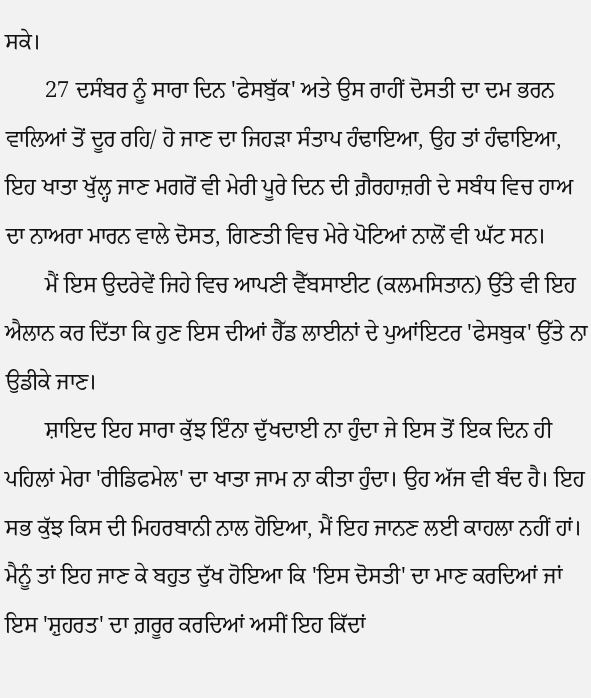ਸਕੇ।
       27 ਦਸੰਬਰ ਨੂੰ ਸਾਰਾ ਦਿਨ 'ਫੇਸਬੁੱਕ' ਅਤੇ ਉਸ ਰਾਹੀਂ ਦੋਸਤੀ ਦਾ ਦਮ ਭਰਨ ਵਾਲਿਆਂ ਤੋਂ ਦੂਰ ਰਹਿ/ ਹੋ ਜਾਣ ਦਾ ਜਿਹੜਾ ਸੰਤਾਪ ਹੰਢਾਇਆ, ਉਹ ਤਾਂ ਹੰਢਾਇਆ, ਇਹ ਖਾਤਾ ਖੁੱਲ੍ਹ ਜਾਣ ਮਗਰੋਂ ਵੀ ਮੇਰੀ ਪੂਰੇ ਦਿਨ ਦੀ ਗ਼ੈਰਹਾਜ਼ਰੀ ਦੇ ਸਬੰਧ ਵਿਚ ਹਾਅ ਦਾ ਨਾਅਰਾ ਮਾਰਨ ਵਾਲੇ ਦੋਸਤ, ਗਿਣਤੀ ਵਿਚ ਮੇਰੇ ਪੋਟਿਆਂ ਨਾਲੋਂ ਵੀ ਘੱਟ ਸਨ।
       ਮੈਂ ਇਸ ਉਦਰੇਵੇਂ ਜਿਹੇ ਵਿਚ ਆਪਣੀ ਵੈੱਬਸਾਈਟ (ਕਲਮਸਿਤਾਨ) ਉੱਤੇ ਵੀ ਇਹ ਐਲਾਨ ਕਰ ਦਿੱਤਾ ਕਿ ਹੁਣ ਇਸ ਦੀਆਂ ਹੈੱਡ ਲਾਈਨਾਂ ਦੇ ਪੁਆਂਇਟਰ 'ਫੇਸਬੁਕ' ਉੱਤੇ ਨਾ ਉਡੀਕੇ ਜਾਣ।
       ਸ਼ਾਇਦ ਇਹ ਸਾਰਾ ਕੁੱਝ ਇੰਨਾ ਦੁੱਖਦਾਈ ਨਾ ਹੁੰਦਾ ਜੇ ਇਸ ਤੋਂ ਇਕ ਦਿਨ ਹੀ ਪਹਿਲਾਂ ਮੇਰਾ 'ਰੀਡਿਫਮੇਲ' ਦਾ ਖਾਤਾ ਜਾਮ ਨਾ ਕੀਤਾ ਹੁੰਦਾ। ਉਹ ਅੱਜ ਵੀ ਬੰਦ ਹੈ। ਇਹ ਸਭ ਕੁੱਝ ਕਿਸ ਦੀ ਮਿਹਰਬਾਨੀ ਨਾਲ ਹੋਇਆ, ਮੈਂ ਇਹ ਜਾਨਣ ਲਈ ਕਾਹਲਾ ਨਹੀਂ ਹਾਂ। ਮੈਨੂੰ ਤਾਂ ਇਹ ਜਾਣ ਕੇ ਬਹੁਤ ਦੁੱਖ ਹੋਇਆ ਕਿ 'ਇਸ ਦੋਸਤੀ' ਦਾ ਮਾਣ ਕਰਦਿਆਂ ਜਾਂ ਇਸ 'ਸ਼ੁਹਰਤ' ਦਾ ਗ਼ਰੂਰ ਕਰਦਿਆਂ ਅਸੀਂ ਇਹ ਕਿੱਦਾਂ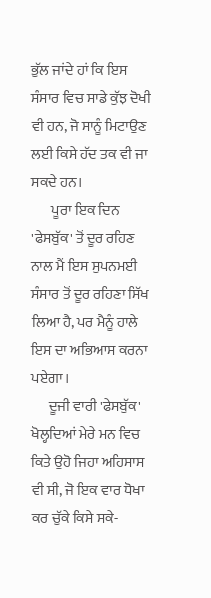ਭੁੱਲ ਜਾਂਦੇ ਹਾਂ ਕਿ ਇਸ ਸੰਸਾਰ ਵਿਚ ਸਾਡੇ ਕੁੱਝ ਦੋਖੀ ਵੀ ਹਨ, ਜੋ ਸਾਨੂੰ ਮਿਟਾਉਣ ਲਈ ਕਿਸੇ ਹੱਦ ਤਕ ਵੀ ਜਾ ਸਕਦੇ ਹਨ।
       ਪੂਰਾ ਇਕ ਦਿਨ 'ਫੇਸਬੁੱਕ' ਤੋਂ ਦੂਰ ਰਹਿਣ ਨਾਲ ਮੈਂ ਇਸ ਸੁਪਨਮਈ ਸੰਸਾਰ ਤੋਂ ਦੂਰ ਰਹਿਣਾ ਸਿੱਖ ਲਿਆ ਹੈ, ਪਰ ਮੈਨੂੰ ਹਾਲੇ ਇਸ ਦਾ ਅਭਿਆਸ ਕਰਨਾ ਪਏਗਾ।
      ਦੂਜੀ ਵਾਰੀ 'ਫੇਸਬੁੱਕ' ਖੋਲ੍ਹਦਿਆਂ ਮੇਰੇ ਮਨ ਵਿਚ ਕਿਤੇ ਉਹੋ ਜਿਹਾ ਅਹਿਸਾਸ ਵੀ ਸੀ, ਜੋ ਇਕ ਵਾਰ ਧੋਖਾ ਕਰ ਚੁੱਕੇ ਕਿਸੇ ਸਕੇ-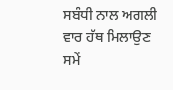ਸਬੰਧੀ ਨਾਲ ਅਗਲੀ ਵਾਰ ਹੱਥ ਮਿਲਾਉਣ ਸਮੇਂ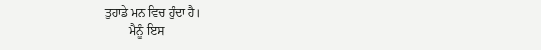ਤੁਹਾਡੇ ਮਨ ਵਿਚ ਹੁੰਦਾ ਹੈ।
        ਮੈਨੂੰ ਇਸ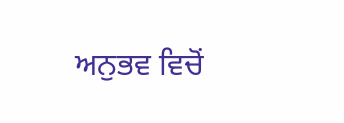ਅਨੁਭਵ ਵਿਚੋਂ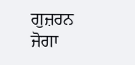ਗੁਜ਼ਰਨ ਜੋਗਾ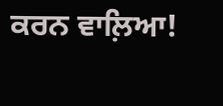ਕਰਨ ਵਾਲ਼ਿਆ!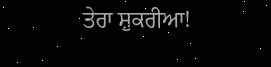ਤੇਰਾ ਸ਼ੁਕਰੀਆ!